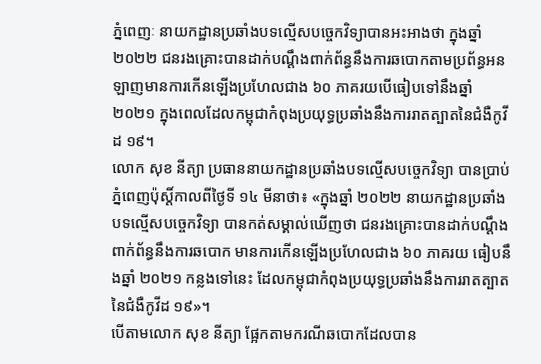ភ្នំពេញៈ នាយកដ្ឋានប្រឆាំងបទល្មើសបច្ចេកវិទ្យាបានអះអាងថា ក្នុងឆ្នាំ ២០២២ ជនរងគ្រោះបានដាក់បណ្តឹងពាក់ព័ន្ធនឹងការឆបោកតាមប្រព័ន្ធអនឡាញមានការកើនឡើងប្រហែលជាង ៦០ ភាគរយបើធៀបទៅនឹងឆ្នាំ ២០២១ ក្នុងពេលដែលកម្ពុជាកំពុងប្រយុទ្ធប្រឆាំងនឹងការរាតត្បាតនៃជំងឺកូវីដ ១៩។
លោក សុខ នីត្យា ប្រធាននាយកដ្ឋានប្រឆាំងបទល្មើសបច្ចេកវិទ្យា បានប្រាប់ភ្នំពេញប៉ុស្តិ៍កាលពីថ្ងៃទី ១៤ មីនាថា៖ «ក្នុងឆ្នាំ ២០២២ នាយកដ្ឋានប្រឆាំងបទល្មើសបច្ចេកវិទ្យា បានកត់សម្គាល់ឃើញថា ជនរងគ្រោះបានដាក់បណ្ដឹងពាក់ព័ន្ធនឹងការឆបោក មានការកើនឡើងប្រហែលជាង ៦០ ភាគរយ ធៀបនឹងឆ្នាំ ២០២១ កន្លងទៅនេះ ដែលកម្ពុជាកំពុងប្រយុទ្ធប្រឆាំងនឹងការរាតត្បាតនៃជំងឺកូវីដ ១៩»។
បើតាមលោក សុខ នីត្យា ផ្អែកតាមករណីឆបោកដែលបាន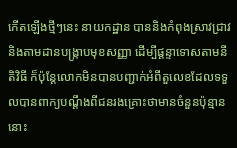កើតឡើងថ្មីៗនេះ នាយកដ្ឋាន បាននិងកំពុងស្រាវជ្រាវ និងតាមដានបង្ក្រាបមុខសញ្ញា ដើម្បីផ្តន្ទាទោសតាមនីតិវិធី ក៏ប៉ុន្តែលោកមិនបានបញ្ជាក់អំពីតួលេខដែលទទួលបានពាក្យបណ្តឹងពីជនរងគ្រោះថាមានចំនួនប៉ុន្មាននោះ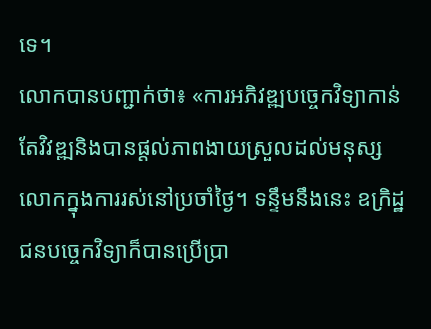ទេ។
លោកបានបញ្ជាក់ថា៖ «ការអភិវឌ្ឍបច្ចេកវិទ្យាកាន់តែវិវឌ្ឍនិងបានផ្តល់ភាពងាយស្រួលដល់មនុស្សលោកក្នុងការរស់នៅប្រចាំថ្ងៃ។ ទន្ទឹមនឹងនេះ ឧក្រិដ្ឋជនបច្ចេកវិទ្យាក៏បានប្រើប្រា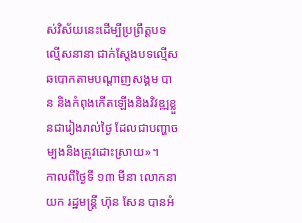ស់វិស័យនេះដើម្បីប្រព្រឹត្តបទល្មើសនានា ជាក់ស្តែងបទល្មើសឆបោកតាមបណ្តាញសង្គម បាន និងកំពុងកើតឡើងនិងវិវឌ្ឍខ្លួនជារៀងរាល់ថ្ងៃ ដែលជាបញ្ហាចម្បងនិងត្រូវដោះស្រាយ»។
កាលពីថ្ងៃទី ១៣ មីនា លោកនាយក រដ្ឋមន្ត្រី ហ៊ុន សែន បានអំ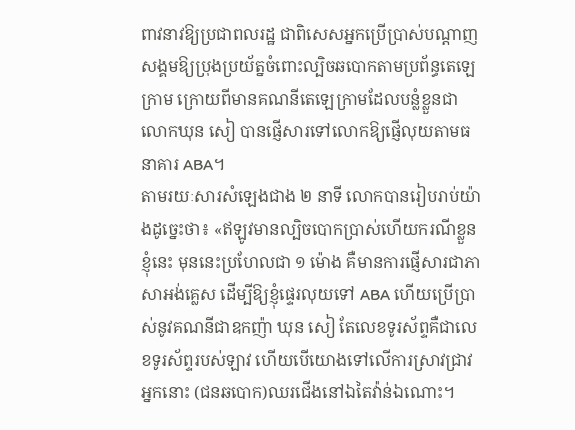ពាវនាវឱ្យប្រជាពលរដ្ឋ ជាពិសេសអ្នកប្រើប្រាស់បណ្តាញសង្គមឱ្យប្រុងប្រយ័ត្នចំពោះល្បិចឆបោកតាមប្រព័ន្ធតេឡេក្រាម ក្រោយពីមានគណនីតេឡេក្រាមដែលបន្លំខ្លួនជាលោកឃុន សៀ បានផ្ញើសារទៅលោកឱ្យផ្ញើលុយតាមធនាគារ ABA។
តាមរយៈសារសំឡេងជាង ២ នាទី លោកបានរៀបរាប់យ៉ាងដូច្នេះថា៖ «ឥឡូវមានល្បិចបោកប្រាស់ហើយករណីខ្លួនខ្ញុំនេះ មុននេះប្រហែលជា ១ ម៉ោង គឺមានការផ្ញើសារជាភាសាអង់គ្លេស ដើម្បីឱ្យខ្ញុំផ្ទេរលុយទៅ ABA ហើយប្រើប្រាស់នូវគណនីជាឧកញ៉ា ឃុន សៀ តែលេខទូរស័ព្ទគឺជាលេខទូរស័ព្ទរបស់ឡាវ ហើយបើយោងទៅលើការស្រាវជ្រាវ អ្នកនោះ (ជនឆបោក)ឈរជើងនៅឯតៃវ៉ាន់ឯណោះ។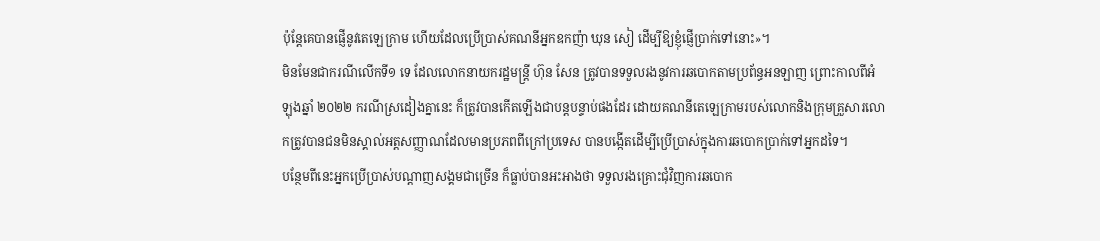ប៉ុន្តែគេបានផ្ញើនូវតេឡេក្រាម ហើយដែលប្រើប្រាស់គណនីអ្នកឧកញ៉ា ឃុន សៀ ដើម្បីឱ្យខ្ញុំផ្ញើប្រាក់ទៅនោះ»។
មិនមែនជាករណីលើកទី១ ទេ ដែលលោកនាយករដ្ឋមន្ត្រី ហ៊ុន សែន ត្រូវបានទទួលរងនូវការឆបោកតាមប្រព័ន្ធអនឡាញ ព្រោះកាលពីអំឡុងឆ្នាំ ២០២២ ករណីស្រដៀងគ្នានេះ ក៏ត្រូវបានកើតឡើងជាបន្តបន្ទាប់ផងដែរ ដោយគណនីតេឡេក្រាមរបស់លោកនិងក្រុមគ្រួសារលោកត្រូវបានជនមិនស្គាល់អត្តសញ្ញាណដែលមានប្រភពពីក្រៅប្រទេស បានបង្កើតដើម្បីប្រើប្រាស់ក្នុងការឆបោកប្រាក់ទៅអ្នកដទៃ។
បន្ថែមពីនេះអ្នកប្រើប្រាស់បណ្តាញសង្គមជាច្រើន ក៏ធ្លាប់បានអះអាងថា ទទួលរងគ្រោះជុំវិញការឆបោក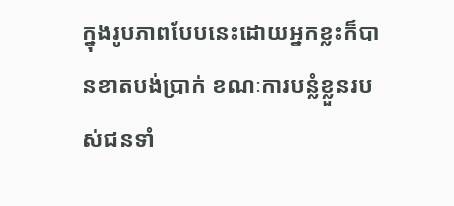ក្នុងរូបភាពបែបនេះដោយអ្នកខ្លះក៏បានខាតបង់ប្រាក់ ខណៈការបន្លំខ្លួនរបស់ជនទាំ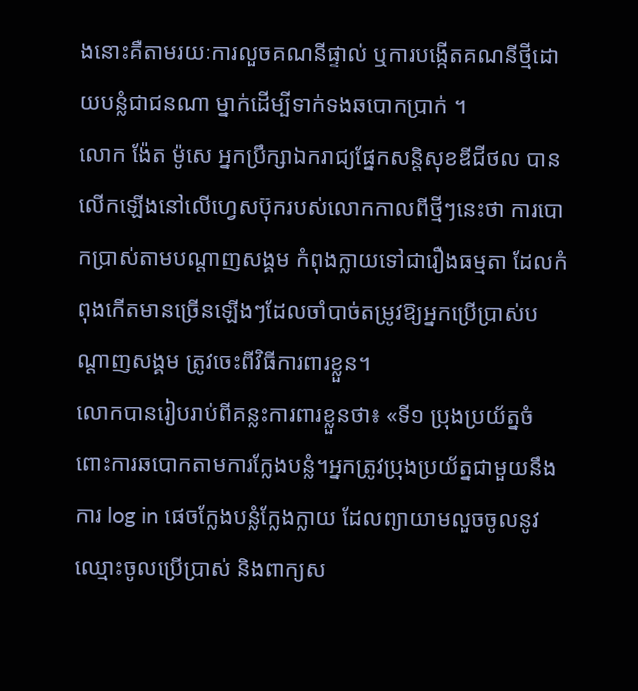ងនោះគឺតាមរយៈការលួចគណនីផ្ទាល់ ឬការបង្កើតគណនីថ្មីដោយបន្លំជាជនណា ម្នាក់ដើម្បីទាក់ទងឆបោកប្រាក់ ។
លោក ង៉ែត ម៉ូសេ អ្នកប្រឹក្សាឯករាជ្យផ្នែកសន្តិសុខឌីជីថល បានលើកឡើងនៅលើហ្វេសប៊ុករបស់លោកកាលពីថ្មីៗនេះថា ការបោកប្រាស់តាមបណ្តាញសង្គម កំពុងក្លាយទៅជារឿងធម្មតា ដែលកំពុងកើតមានច្រើនឡើងៗដែលចាំបាច់តម្រូវឱ្យអ្នកប្រើប្រាស់បណ្តាញសង្គម ត្រូវចេះពីវិធីការពារខ្លួន។
លោកបានរៀបរាប់ពីគន្លះការពារខ្លួនថា៖ «ទី១ ប្រុងប្រយ័ត្នចំពោះការឆបោកតាមការក្លែងបន្លំ។អ្នកត្រូវប្រុងប្រយ័ត្នជាមួយនឹងការ log in ផេចក្លែងបន្លំក្លែងក្លាយ ដែលព្យាយាមលួចចូលនូវឈ្មោះចូលប្រើប្រាស់ និងពាក្យស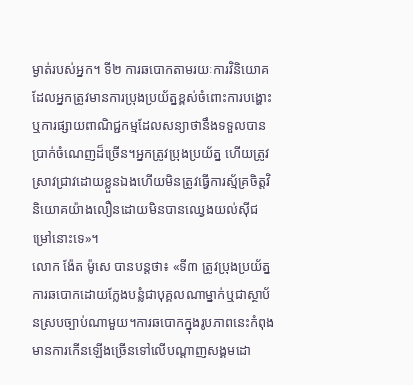ម្ងាត់របស់អ្នក។ ទី២ ការឆបោកតាមរយៈការវិនិយោគ ដែលអ្នកត្រូវមានការប្រុងប្រយ័ត្នខ្ពស់ចំពោះការបង្ហោះឬការផ្សាយពាណិជ្ជកម្មដែលសន្យាថានឹងទទួលបានប្រាក់ចំណេញដ៏ច្រើន។អ្នកត្រូវប្រុងប្រយ័ត្ន ហើយត្រូវស្រាវជ្រាវដោយខ្លួនឯងហើយមិនត្រូវធ្វើការស្ម័គ្រចិត្តវិនិយោគយ៉ាងលឿនដោយមិនបានឈ្វេងយល់ស៊ីជម្រៅនោះទេ»។
លោក ង៉ែត ម៉ូសេ បានបន្តថា៖ «ទី៣ ត្រូវប្រុងប្រយ័ត្នការឆបោកដោយក្លែងបន្លំជាបុគ្គលណាម្នាក់ឬជាស្ថាប័នស្របច្បាប់ណាមួយ។ការឆបោកក្នុងរូបភាពនេះកំពុងមានការកើនឡើងច្រើនទៅលើបណ្តាញសង្គមដោ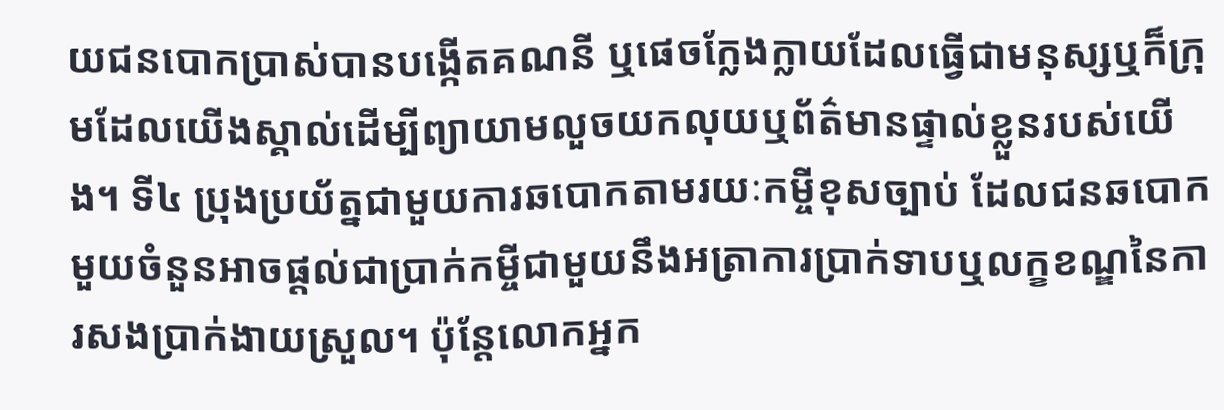យជនបោកប្រាស់បានបង្កើតគណនី ឬផេចក្លែងក្លាយដែលធ្វើជាមនុស្សឬក៏ក្រុមដែលយើងស្គាល់ដើម្បីព្យាយាមលួចយកលុយឬព័ត៌មានផ្ទាល់ខ្លួនរបស់យើង។ ទី៤ ប្រុងប្រយ័ត្នជាមួយការឆបោកតាមរយៈកម្ចីខុសច្បាប់ ដែលជនឆបោកមួយចំនួនអាចផ្តល់ជាប្រាក់កម្ចីជាមួយនឹងអត្រាការប្រាក់ទាបឬលក្ខខណ្ឌនៃការសងប្រាក់ងាយស្រួល។ ប៉ុន្តែលោកអ្នក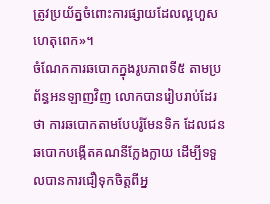ត្រូវប្រយ័ត្នចំពោះការផ្សាយដែលល្អហួសហេតុពេក»។
ចំណែកការឆបោកក្នុងរូបភាពទី៥ តាមប្រព័ន្ធអនឡាញវិញ លោកបានរៀបរាប់ដែរថា ការឆបោកតាមបែបរ៉ូមែនទិក ដែលជនឆបោកបង្កើតគណនីក្លែងក្លាយ ដើម្បីទទួលបានការជឿទុកចិត្តពីអ្ន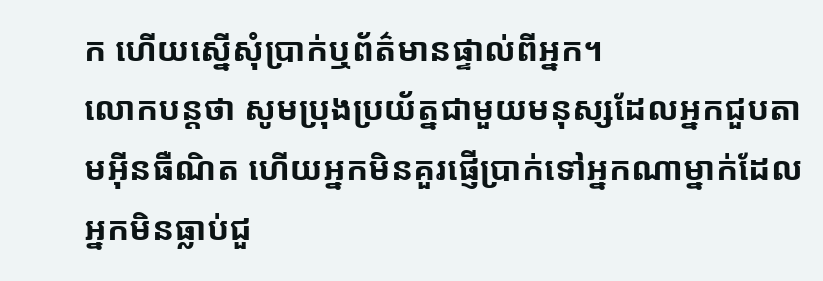ក ហើយស្នើសុំប្រាក់ឬព័ត៌មានផ្ទាល់ពីអ្នក។
លោកបន្តថា សូមប្រុងប្រយ័ត្នជាមួយមនុស្សដែលអ្នកជួបតាមអ៊ីនធឺណិត ហើយអ្នកមិនគួរផ្ញើប្រាក់ទៅអ្នកណាម្នាក់ដែលអ្នកមិនធ្លាប់ជួ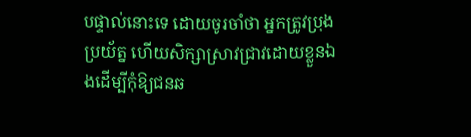បផ្ទាល់នោះទេ ដោយចូរចាំថា អ្នកត្រូវប្រុងប្រយ័ត្ន ហើយសិក្សាស្រាវជ្រាវដោយខ្លួនឯងដើម្បីកុំឱ្យជនឆ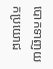បោកទាញយកប្រយោជ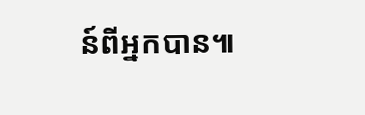ន៍ពីអ្នកបាន៕